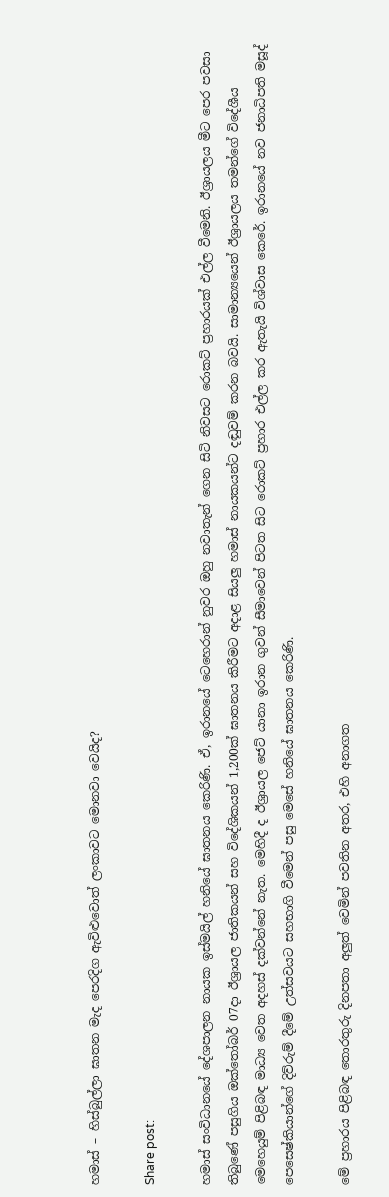හමාස් – හිස්බුල්ලා ඝාතන මැද පෙරදිග ඇවිළුවොත් ලංකාවට මොනවා වෙයිද?

Share post:

හමාස් සංවිධානයේ දේශපාලන නායක ඉස්මයිල් හනියේ ඝාතනය කෙරිණි. ඒ, ඉරානයේ ටෙහෙරාන් නුවර ඔහු නවාතැන් ගෙන සිටි නිවසට රොකට් ප්‍රහාරයක් එල්ල වීමෙනි. ඊශ්‍රායලය මීට පෙර පවසා තිබුණේ පසුගිය ඔක්තෝබර් 07දා ඊශ්‍රායල ජාතිකයන් සහ විදේශිකයන් 1,200ක් ඝාතනය කිරීමට අදාළ සියලු හමාස් නායකයන්ට දඬුවම් කරන බවයි. සාමාන්‍යයෙන් ඊශ්‍රායලය තමන්ගේ විදේශීය මෙහෙයුම් පිළිබඳ මාධ්‍ය වෙත අදහස් දක්වන්නේ නැත. මෙහිදී ද ඊශ්‍රායල ජෙට් යානා ඉරාන ගුවන් සීමාවෙන් පිටත සිට රොකට් ප්‍රහාර එල්ල කර ඇතැයි විශ්වාස කෙරේ. ඉරානයේ නව ජනාධිපති මසූද් පෙසෙෂ්කියාන්ගේ දිව්රුම් දීමේ උත්සවයට සහභාගි වීමෙන් පසු මෙසේ හනියේ ඝාතනය කෙරිණි.

මේ ප්‍රහාරය පිළිබඳ තොරතුරු දිනපතා අලුත් වෙමින් පවතින අතර, එහි අනාගත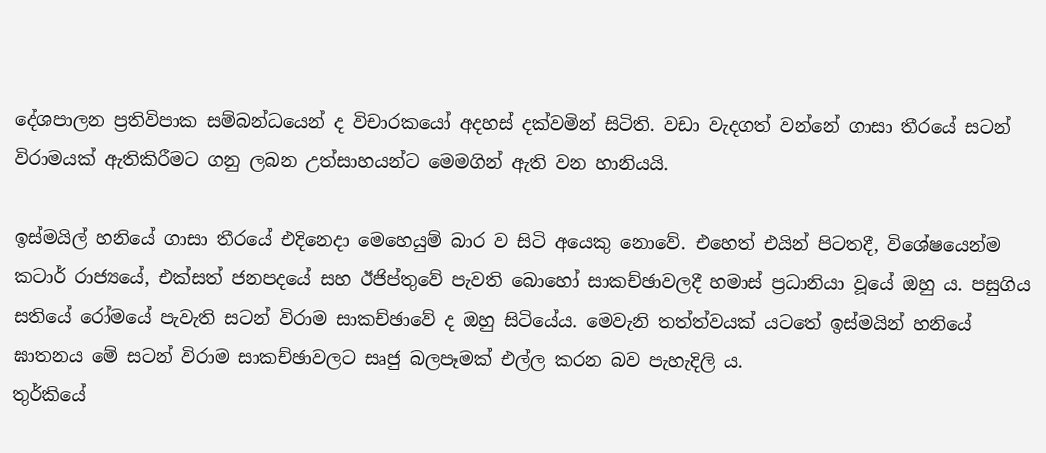දේශපාලන ප්‍රතිවිපාක සම්බන්ධයෙන් ද විචාරකයෝ අදහස් දක්වමින් සිටිති. වඩා වැදගත් වන්නේ ගාසා තීරයේ සටන් විරාමයක් ඇතිකිරීමට ගනු ලබන උත්සාහයන්ට මෙමගින් ඇති වන හානියයි.

ඉස්මයිල් හනියේ ගාසා තීරයේ එදිනෙදා මෙහෙයුම් බාර ව සිටි අයෙකු නොවේ. එහෙත් එයින් පිටතදී, විශේෂයෙන්ම කටාර් රාජ්‍යයේ, එක්සත් ජනපදයේ සහ ඊජිප්තුවේ පැවති බොහෝ සාකච්ඡාවලදී හමාස් ප්‍රධානියා වූයේ ඔහු ය. පසුගිය සතියේ රෝමයේ පැවැති සටන් විරාම සාකච්ඡාවේ ද ඔහු සිටියේය. මෙවැනි තත්ත්වයක් යටතේ ඉස්මයින් හනියේ ඝාතනය මේ සටන් විරාම සාකච්ඡාවලට සෘජු බලපෑමක් එල්ල කරන බව පැහැදිලි ය.
තුර්කියේ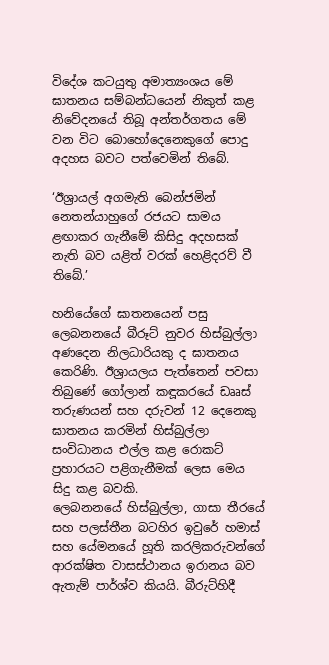විදේශ කටයුතු අමාත්‍යංශය මේ ඝාතනය සම්බන්ධයෙන් නිකුත් කළ නිවේදනයේ තිබූ අන්තර්ගතය මේ වන විට බොහෝදෙනෙකුගේ පොදු අදහස බවට පත්වෙමින් තිබේ.

‘ඊශ්‍රායල් අගමැති බෙන්ජමින් නෙතන්යාහුගේ රජයට සාමය ළඟාකර ගැනීමේ කිසිදු අදහසක් නැති බව යළිත් වරක් හෙළිදරව් වී තිබේ.’

හනියේගේ ඝාතනයෙන් පසු ලෙබනනයේ බීරූට් නුවර හිස්බුල්ලා අණදෙන නිලධාරියකු ද ඝාතනය කෙරිණි. ඊශ්‍රායලය පැත්තෙන් පවසා තිබුණේ ගෝලාන් කඳූකරයේ ඩෲස් තරුණයන් සහ දරුවන් 12 දෙනෙකු ඝාතනය කරමින් හිස්බුල්ලා සංවිධානය එල්ල කළ රොකට් ප්‍රහාරයට පළිගැනීමක් ලෙස මෙය සිදු කළ බවකි.
ලෙබනනයේ හිස්බුල්ලා, ගාසා තීරයේ සහ පලස්තීන බටහිර ඉවුරේ හමාස් සහ යේමනයේ හූති කරලිකරුවන්ගේ ආරක්ෂිත වාසස්ථානය ඉරානය බව ඇතැම් පාර්ශ්ව කියයි. බීරුට්හිදී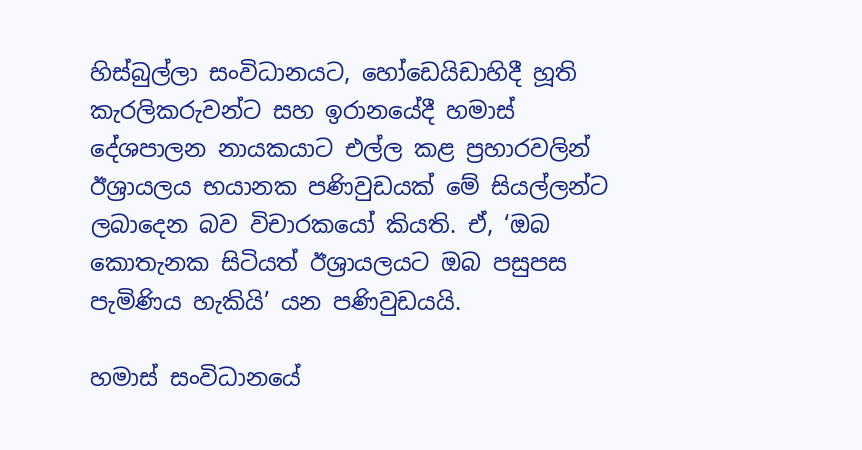හිස්බුල්ලා සංවිධානයට, හෝඩෙයිඩාහිදී හූති කැරලිකරුවන්ට සහ ඉරානයේදී හමාස් දේශපාලන නායකයාට එල්ල කළ ප්‍රහාරවලින් ඊශ්‍රායලය භයානක පණිවුඩයක් මේ සියල්ලන්ට ලබාදෙන බව විචාරකයෝ කියති. ඒ, ‘ඔබ කොතැනක සිටියත් ඊශ්‍රායලයට ඔබ පසුපස පැමිණිය හැකියි’ යන පණිවුඩයයි.

හමාස් සංවිධානයේ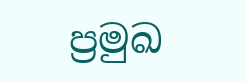ප්‍රමුඛ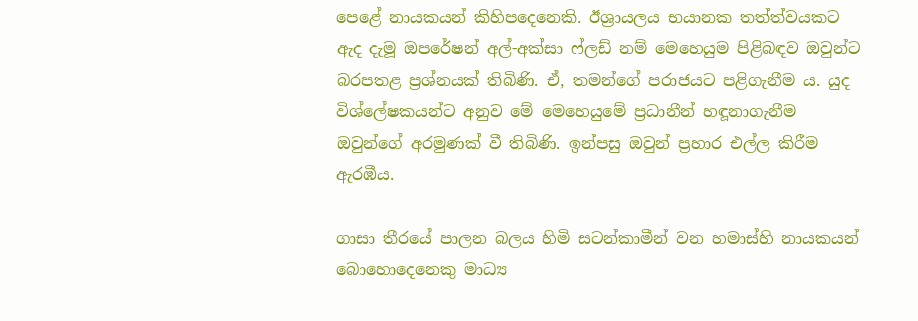පෙළේ නායකයන් කිහිපදෙනෙකි. ඊශ්‍රායලය භයානක තත්ත්වයකට ඇද දැමූ ඔපරේෂන් අල්-අක්සා ෆ්ලඩ් නම් මෙහෙයුම පිළිබඳව ඔවුන්ට බරපතළ ප්‍රශ්නයක් තිබිණි. ඒ, තමන්ගේ පරාජයට පළිගැනීම ය. යුද විශ්ලේෂකයන්ට අනුව මේ මෙහෙයුමේ ප්‍රධානීන් හඳූනාගැනීම ඔවුන්ගේ අරමුණක් වී තිබිණි. ඉන්පසු ඔවුන් ප්‍රහාර එල්ල කිරීම ඇරඹීය.

ගාසා තීරයේ පාලන බලය හිමි සටන්කාමීන් වන හමාස්හි නායකයන් බොහොදෙනෙකු මාධ්‍ය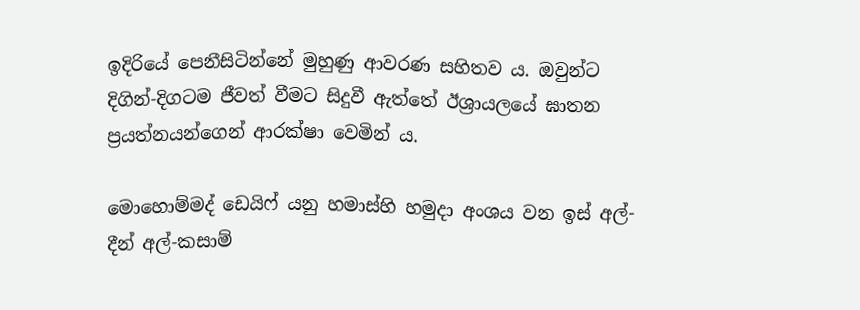ඉදිරියේ පෙනීසිටින්නේ මුහුණු ආවරණ සහිතව ය. ඔවුන්ට දිගින්-දිගටම ජීවත් වීමට සිදුවී ඇත්තේ ඊශ්‍රායලයේ ඝාතන ප්‍රයත්නයන්ගෙන් ආරක්ෂා වෙමින් ය.

මොහොම්මද් ඩෙයිෆ් යනු හමාස්හි හමුදා අංශය වන ඉස් අල්-දීන් අල්-කසාම්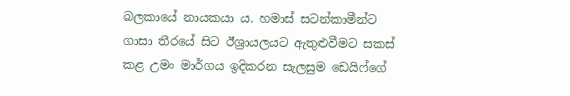බලකායේ නායකයා ය. හමාස් සටන්කාමීන්ට ගාසා තීරයේ සිට ඊශ්‍රායලයට ඇතුළුවීමට සකස් කළ උමං මාර්ගය ඉදිකරන සැලසුම ඩෙයිෆ්ගේ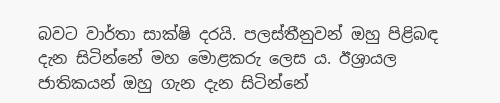බවට වාර්තා සාක්ෂි දරයි. පලස්තීනුවන් ඔහු පිළිබඳ දැන සිටින්නේ මහ මොළකරු ලෙස ය. ඊශ්‍රායල ජාතිකයන් ඔහු ගැන දැන සිටින්නේ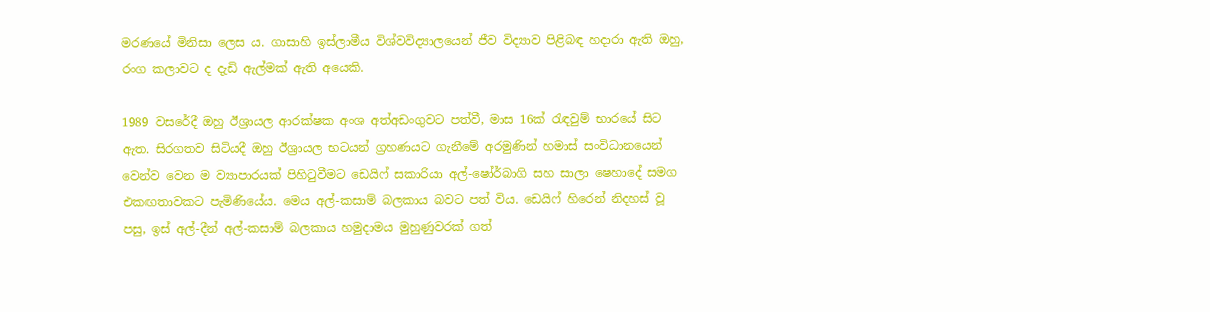මරණයේ මිනිසා ලෙස ය. ගාසාහි ඉස්ලාමීය විශ්වවිද්‍යාලයෙන් ජීව විද්‍යාව පිළිබඳ හදාරා ඇති ඔහු, රංග කලාවට ද දැඩි ඇල්මක් ඇති අයෙකි.

1989 වසරේදී ඔහු ඊශ්‍රායල ආරක්ෂක අංශ අත්අඩංගුවට පත්වී, මාස 16ක් රැඳවුම් භාරයේ සිට ඇත. සිරගතව සිටියදී ඔහු ඊශ්‍රායල භටයන් ග්‍රහණයට ගැනීමේ අරමුණින් හමාස් සංවිධානයෙන් වෙන්ව වෙන ම ව්‍යාපාරයක් පිහිටුවීමට ඩෙයිෆ් සකාරියා අල්-ෂෝර්බාගි සහ සාලා ෂෙහාදේ සමග එකඟතාවකට පැමිණියේය. මෙය අල්-කසාම් බලකාය බවට පත් විය. ඩෙයිෆ් හිරෙන් නිදහස් වූ පසු, ඉස් අල්-දීන් අල්-කසාම් බලකාය හමුදාමය මුහුණුවරක් ගත්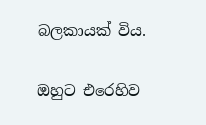බලකායක් විය.

ඔහුට එරෙහිව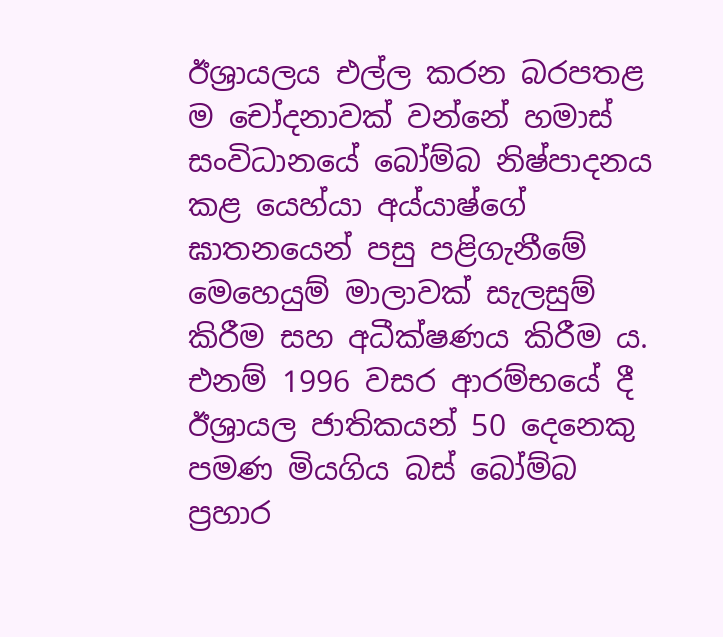ඊශ්‍රායලය එල්ල කරන බරපතළ ම චෝදනාවක් වන්නේ හමාස් සංවිධානයේ බෝම්බ නිෂ්පාදනය කළ යෙහ්යා අය්යාෂ්ගේ ඝාතනයෙන් පසු පළිගැනීමේ මෙහෙයුම් මාලාවක් සැලසුම් කිරීම සහ අධීක්ෂණය කිරීම ය. එනම් 1996 වසර ආරම්භයේ දී ඊශ්‍රායල ජාතිකයන් 50 දෙනෙකු පමණ මියගිය බස් බෝම්බ ප්‍රහාර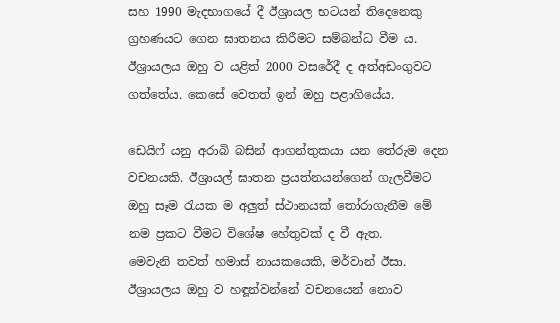සහ 1990 මැදභාගයේ දී ඊශ්‍රායල භටයන් තිදෙනෙකු ග්‍රහණයට ගෙන ඝාතනය කිරීමට සම්බන්ධ වීම ය. ඊශ්‍රායලය ඔහු ව යළිත් 2000 වසරේදී ද අත්අඩංගුවට ගත්තේය. කෙසේ වෙතත් ඉන් ඔහු පළාගියේය.

ඩෙයිෆ් යනු අරාබි බසින් ආගන්තුකයා යන තේරුම දෙන වචනයකි. ඊශ්‍රායල් ඝාතන ප්‍රයත්නයන්ගෙන් ගැලවීමට ඔහු සෑම රැයක ම අලුත් ස්ථානයක් තෝරාගැනීම මේ නම ප්‍රකට වීමට විශේෂ හේතුවක් ද වී ඇත.
මෙවැනි තවත් හමාස් නායකයෙකි, මර්වාන් ඊසා. ඊශ්‍රායලය ඔහු ව හඳූන්වන්නේ වචනයෙන් නොව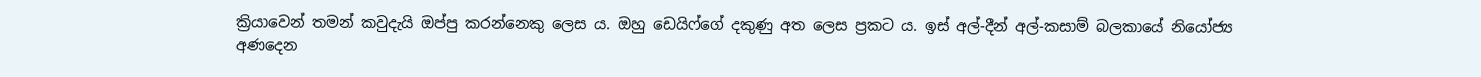ක්‍රියාවෙන් තමන් කවුදැයි ඔප්පු කරන්නෙකු ලෙස ය. ඔහු ඩෙයිෆ්ගේ දකුණු අත ලෙස ප්‍රකට ය. ඉස් අල්-දීන් අල්-කසාම් බලකායේ නියෝජ්‍ය අණදෙන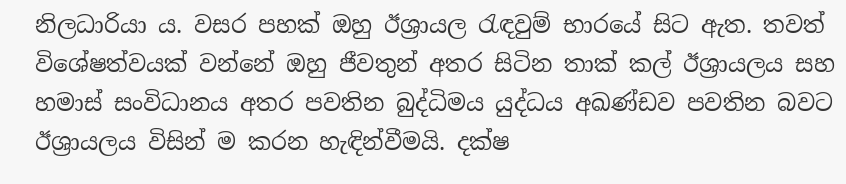නිලධාරියා ය. වසර පහක් ඔහු ඊශ්‍රායල රැඳවුම් භාරයේ සිට ඇත. තවත් විශේෂත්වයක් වන්නේ ඔහු ජීවතුන් අතර සිටින තාක් කල් ඊශ්‍රායලය සහ හමාස් සංවිධානය අතර පවතින බුද්ධිමය යුද්ධය අඛණ්ඩව පවතින බවට ඊශ්‍රායලය විසින් ම කරන හැඳින්වීමයි. දක්ෂ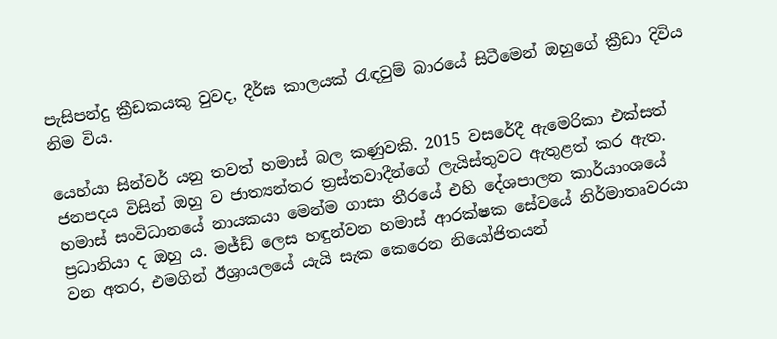පැසිපන්දු ක්‍රීඩකයකු වුවද, දීර්ඝ කාලයක් රැඳවුම් බාරයේ සිටීමෙන් ඔහුගේ ක්‍රීඩා දිවිය නිම විය.

යෙහ්යා සින්වර් යනු තවත් හමාස් බල කණුවකි. 2015 වසරේදී ඇමෙරිකා එක්සත් ජනපදය විසින් ඔහු ව ජාත්‍යන්තර ත්‍රස්තවාදීන්ගේ ලැයිස්තුවට ඇතුළත් කර ඇත. හමාස් සංවිධානයේ නායකයා මෙන්ම ගාසා තීරයේ එහි දේශපාලන කාර්යාංශයේ ප්‍රධානියා ද ඔහු ය. මජ්ඩ්‍ ලෙස හඳුන්වන හමාස් ආරක්ෂක සේවයේ නිර්මාතෘවරයා වන අතර, එමගින් ඊශ්‍රායලයේ යැයි සැක කෙරෙන නියෝජිතයන්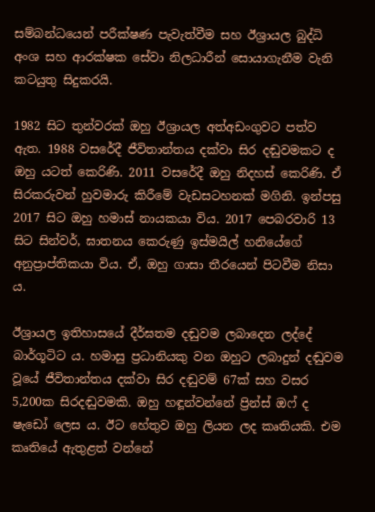සම්බන්ධයෙන් පරීක්ෂණ පැවැත්වීම සහ ඊශ්‍රායල බුද්ධි අංශ සහ ආරක්ෂක සේවා නිලධාරීන් සොයාගැනීම වැනි කටයුතු සිදුකරයි.

1982 සිට තුන්වරක් ඔහු ඊශ්‍රායල අත්අඩංගුවට පත්ව ඇත. 1988 වසරේදී ජීවිතාන්තය දක්වා සිර දඬුවමකට ද ඔහු යටත් කෙරිණි. 2011 වසරේදී ඔහු නිදහස් කෙරිණි. ඒ සිරකරුවන් හුවමාරු කිරීමේ වැඩසටහනක් මගිනි. ඉන්පසු 2017 සිට ඔහු හමාස් නායකයා විය. 2017 පෙබරවාරි 13 සිට සින්වර්, ඝාතනය කෙරුණු ඉස්මයිල් හනියේගේ අනුප්‍රාප්තිකයා විය. ඒ, ඔහු ගාසා තීරයෙන් පිටවීම නිසා ය.

ඊශ්‍රායල ඉතිහාසයේ දීර්ඝතම දඬුවම ලබාදෙන ලද්දේ බාර්ගූටිට ය. හමාසු ප්‍රධානියකු වන ඔහුට ලබාදුන් දඬුවම වූයේ ජීවිතාන්තය දක්වා සිර දඬුවම් 67ක් සහ වසර 5,200ක සිරදඬුවමකි. ඔහු හඳූන්වන්නේ ප්‍රින්ස් ඔෆ් ද ෂැඩෝ ලෙස ය. ඊට හේතුව ඔහු ලියන ලද කෘතියකි. එම කෘතියේ ඇතුළත් වන්නේ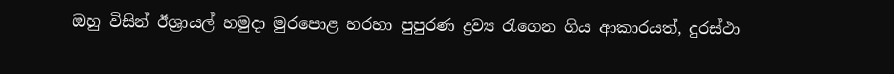ඔහු විසින් ඊශ්‍රායල් හමුදා මුරපොළ හරහා පුපුරණ ද්‍රව්‍ය රැගෙන ගිය ආකාරයත්, දුරස්ථා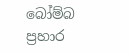බෝම්බ ප්‍රහාර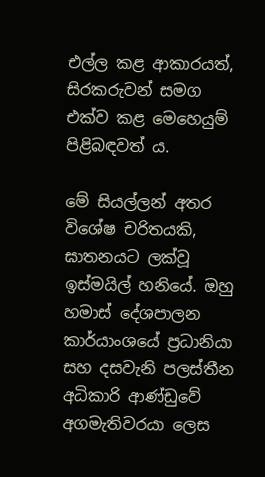එල්ල කළ ආකාරයත්, සිරකරුවන් සමග එක්ව කළ මෙහෙයුම් පිළිබඳවත් ය.

මේ සියල්ලන් අතර විශේෂ චරිතයකි, ඝාතනයට ලක්වූ ඉස්මයිල් හනියේ. ඔහු හමාස් දේශපාලන කාර්යාංශයේ ප්‍රධානියා සහ දසවැනි පලස්තීන අධිකාරි ආණ්ඩුවේ අගමැතිවරයා ලෙස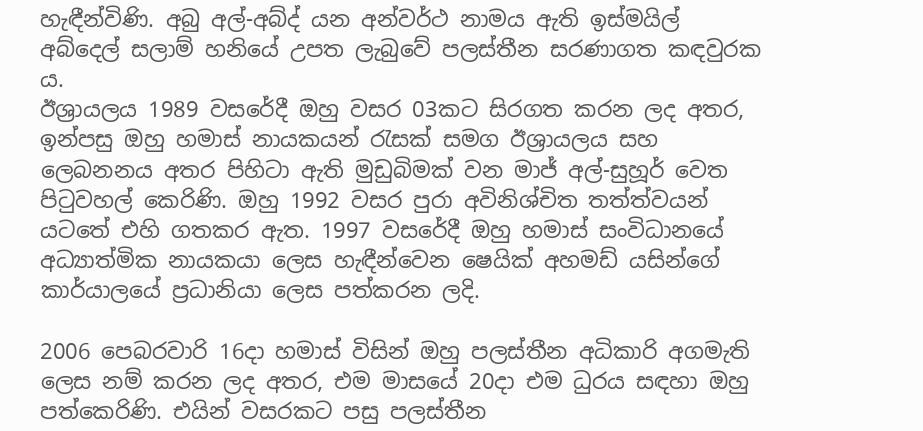හැඳීන්විණි. අබු අල්-අබ්ද් යන අන්වර්ථ නාමය ඇති ඉස්මයිල් අබ්දෙල් සලාම් හනියේ උපත ලැබුවේ පලස්තීන සරණාගත කඳවුරක ය.
ඊශ්‍රායලය 1989 වසරේදී ඔහු වසර 03කට සිරගත කරන ලද අතර, ඉන්පසු ඔහු හමාස් නායකයන් රැසක් සමග ඊශ්‍රායලය සහ ලෙබනනය අතර පිහිටා ඇති මුඩුබිමක් වන මාජ් අල්-සුහූර් වෙත පිටුවහල් කෙරිණි. ඔහු 1992 වසර පුරා අවිනිශ්චිත තත්ත්වයන් යටතේ එහි ගතකර ඇත. 1997 වසරේදී ඔහු හමාස් සංවිධානයේ අධ්‍යාත්මික නායකයා ලෙස හැඳීන්වෙන ෂෙයික් අහමඩ් යසින්ගේ කාර්යාලයේ ප්‍රධානියා ලෙස පත්කරන ලදි.

2006 පෙබරවාරි 16දා හමාස් විසින් ඔහු පලස්තීන අධිකාරි අගමැති ලෙස නම් කරන ලද අතර, එම මාසයේ 20දා එම ධුරය සඳහා ඔහු පත්කෙරිණි. එයින් වසරකට පසු පලස්තීන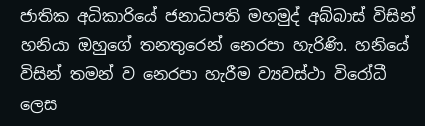ජාතික අධිකාරියේ ජනාධිපති මහමුද් අබ්බාස් විසින් හනියා ඔහුගේ තනතුරෙන් නෙරපා හැරිණි. හනියේ විසින් තමන් ව නෙරපා හැරීම ව්‍යවස්ථා විරෝධී ලෙස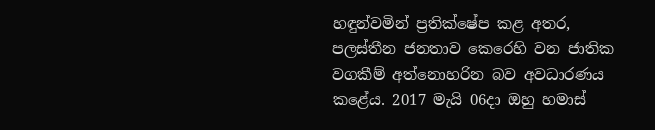හඳුන්වමින් ප්‍රතික්ෂේප කළ අතර, පලස්තීන ජනතාව කෙරෙහි වන ජාතික වගකීම් අත්නොහරින බව අවධාරණය කළේය. 2017 මැයි 06දා ඔහු හමාස්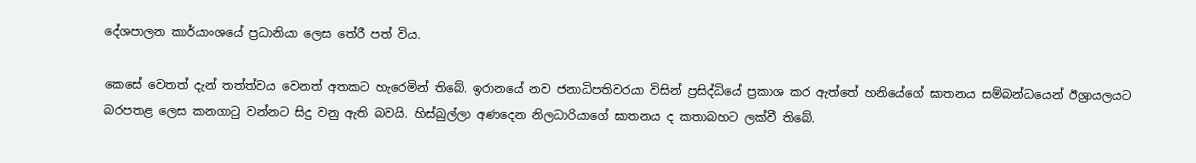දේශපාලන කාර්යාංශයේ ප්‍රධානියා ලෙස තේරී පත් විය.

කෙසේ වෙතත් දැන් තත්ත්වය වෙනත් අතකට හැරෙමින් තිබේ. ඉරානයේ නව ජනාධිපතිවරයා විසින් ප්‍රසිද්ධියේ ප්‍රකාශ කර ඇත්තේ හනියේගේ ඝාතනය සම්බන්ධයෙන් ඊශ්‍රායලයට බරපතළ ලෙස කනගාටු වන්නට සිදු වනු ඇති බවයි. හිස්බුල්ලා අණදෙන නිලධාරියාගේ ඝාතනය ද කතාබහට ලක්වී තිබේ.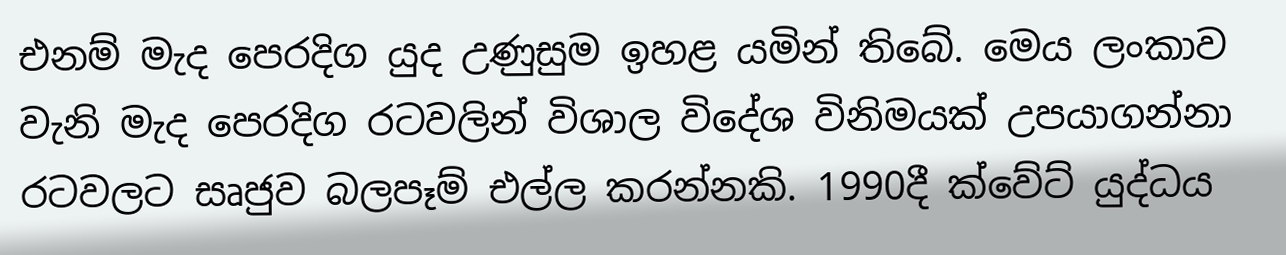එනම් මැද පෙරදිග යුද උණුසුම ඉහළ යමින් තිබේ. මෙය ලංකාව වැනි මැද පෙරදිග රටවලින් විශාල විදේශ විනිමයක් උපයාගන්නා රටවලට සෘජුව බලපෑම් එල්ල කරන්නකි. 1990දී ක්වේට් යුද්ධය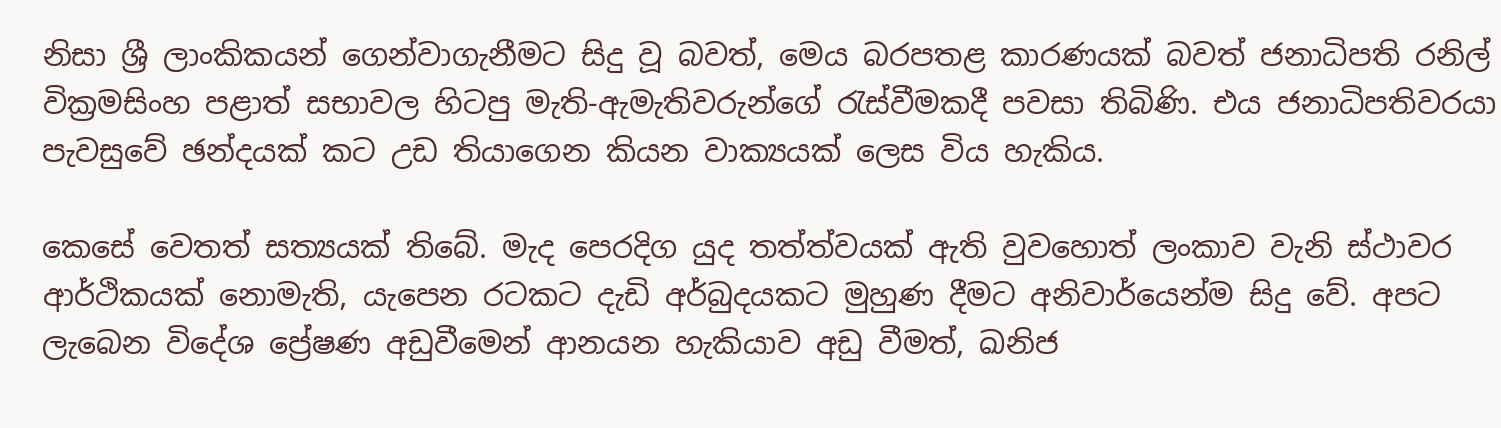නිසා ශ්‍රී ලාංකිකයන් ගෙන්වාගැනීමට සිදු වූ බවත්, මෙය බරපතළ කාරණයක් බවත් ජනාධිපති රනිල් වික්‍රමසිංහ පළාත් සභාවල හිටපු මැති-ඇමැතිවරුන්ගේ රැස්වීමකදී පවසා තිබිණි. එය ජනාධිපතිවරයා පැවසුවේ ඡන්දයක් කට උඩ තියාගෙන කියන වාක්‍යයක් ලෙස විය හැකිය.

කෙසේ වෙතත් සත්‍යයක් තිබේ. මැද පෙරදිග යුද තත්ත්වයක් ඇති වුවහොත් ලංකාව වැනි ස්ථාවර ආර්ථිකයක් නොමැති, යැපෙන රටකට දැඩි අර්බුදයකට මුහුණ දීමට අනිවාර්යෙන්ම සිදු වේ. අපට ලැබෙන විදේශ ප්‍රේෂණ අඩුවීමෙන් ආනයන හැකියාව අඩු වීමත්, ඛනිජ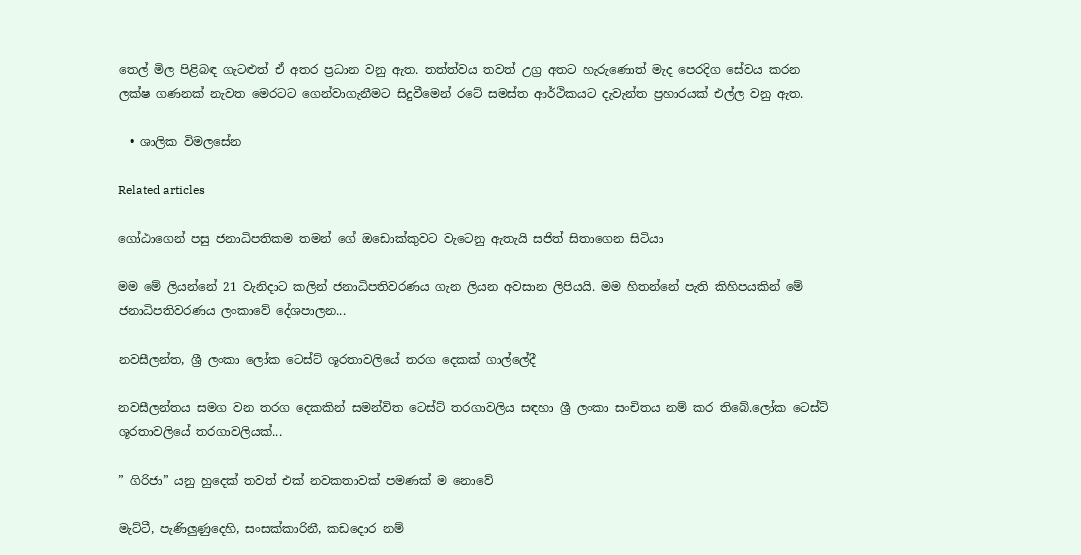තෙල් මිල පිළිබඳ ගැටළුත් ඒ අතර ප්‍රධාන වනු ඇත. තත්ත්වය තවත් උග්‍ර අතට හැරුණොත් මැද පෙරදිග සේවය කරන ලක්ෂ ගණනක් නැවත මෙරටට ගෙන්වාගැනීමට සිදුවීමෙන් රටේ සමස්ත ආර්ථිකයට දැවැන්ත ප්‍රහාරයක් එල්ල වනු ඇත.

  • ශාලික විමලසේන

Related articles

ගෝඨාගෙන් පසු ජනාධිපතිකම තමන් ගේ ඔඩොක්කුවට වැටෙනු ඇතැයි සජිත් සිතාගෙන සිටියා

මම මේ ලියන්නේ 21 වැනිදාට කලින් ජනාධිපතිවරණය ගැන ලියන අවසාන ලිපියයි. මම හිතන්නේ පැති කිහිපයකින් මේ ජනාධිපතිවරණය ලංකාවේ දේශපාලන...

නවසීලන්ත, ශ්‍රී ලංකා ලෝක ටෙස්ට් ශූරතාවලියේ තරග දෙකක් ගාල්ලේදී

නවසීලන්තය සමග වන තරග දෙකකින් සමන්විත ටෙස්ට් තරගාවලිය සඳහා ශ්‍රී ලංකා සංචිතය නම් කර තිබේ.ලෝක ටෙස්ට් ශූරතාවලියේ තරගාවලියක්...

” ගිරිජා” යනු හුදෙක් තවත් එක් නවකතාවක් පමණක් ම නොවේ

මැට්ටී, පැණිලුණුදෙහි, සංසක්කාරිනී, කඩදොර නම්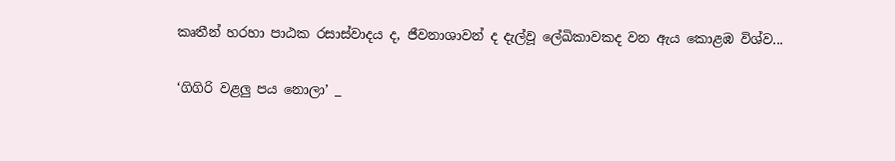කෘතීන් හරහා පාඨක රසාස්වාදය ද, ජීවනාශාවන් ද දැල්වූ ලේඛිකාවකද වන ඇය කොළඹ විශ්ව...

‘ගිගිරි වළලු පය නොලා’ _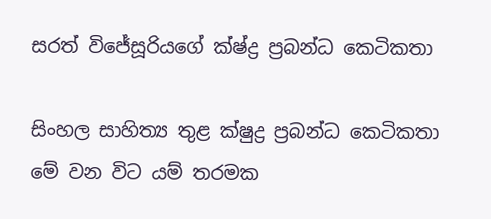සරත් විජේසූරියගේ ක්ෂ්ද්‍ර ප්‍රබන්ධ කෙටිකතා

සිංහල සාහිත්‍ය තුළ ක්ෂුද්‍ර ප්‍රබන්ධ කෙටිකතා මේ වන විට යම් තරමක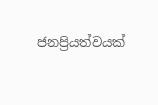ජනප්‍රියත්වයක්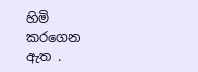හිමි කරගෙන ඇත .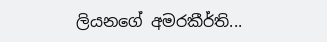ලියනගේ අමරකීර්ති...